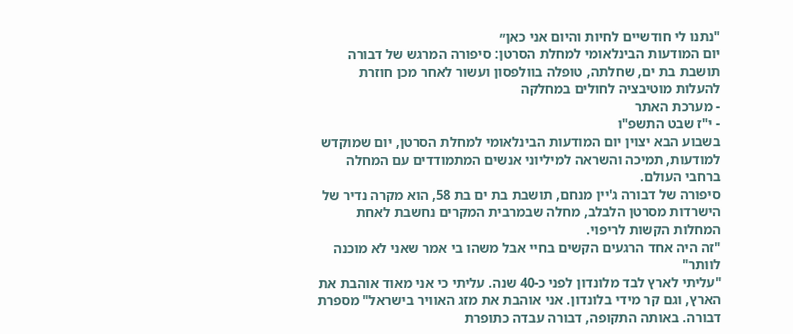"נתנו לי חודשיים לחיות והיום אני כאן״
יום המודעות הבינלאומי למחלת הסרטן: סיפורה המרגש של דבורה תושבת בת ים, שחלתה, טופלה בוולפסון ועשור לאחר מכן חוזרת להעלות מוטיבציה לחולים במחלקה
- מערכת האתר
- י"ז שבט התשפ"ו
בשבוע הבא יצוין יום המודעות הבינלאומי למחלת הסרטן, יום שמוקדש למודעות, תמיכה והשראה למיליוני אנשים המתמודדים עם המחלה ברחבי העולם.
סיפורה של דבורה ג'יין מנחם, תושבת בת ים בת 58, הוא מקרה נדיר של הישרדות מסרטן הלבלב, מחלה שבמרבית המקרים נחשבת לאחת המחלות הקשות לריפוי.
"זה היה אחד הרגעים הקשים בחיי אבל משהו בי אמר שאני לא מוכנה לוותר"
"עליתי לארץ לבד מלונדון לפני כ-40 שנה. עליתי כי אני מאוד אוהבת את הארץ, וגם קר מידי בלונדון. אני אוהבת את מזג האוויר בישראל" מספרת דבורה. באותה התקופה, דבורה עבדה כתופרת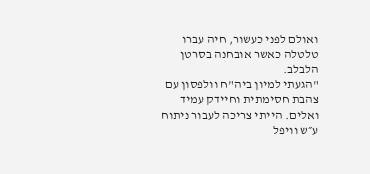ואולם לפני כעשור, חיה עברו טלטלה כאשר אובחנה בסרטן הלבלב.
"הגעתי למיון ביה"ח וולפסון עם צהבת חסימתית וחיידק עמיד ואלים. הייתי צריכה לעבור ניתוח ע״ש וויפל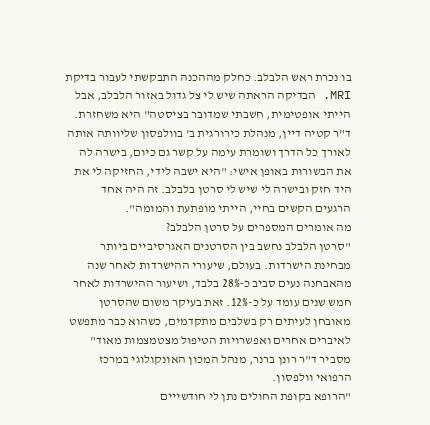בו נכרת ראש הלבלב. כחלק מההכנה התבקשתי לעבור בדיקת MRI. הבדיקה הראתה שיש לי צל גדול באזור הלבלב, אבל הייתי אופטימית, חשבתי שמדובר בציסטה" היא משחזרת.
ד"ר קטיה דיין, מנהלת כירורגית ב' בוולפסון שליוותה אותה לאורך כל הדרך ושומרת עימה על קשר גם כיום, בישרה לה את הבשורות באופן אישי: "היא ישבה לידי, החזיקה לי את היד חזק ובישרה לי שיש לי סרטן בלבלב. זה היה אחד הרגעים הקשים בחיי, הייתי מופתעת והמומה".
מה אומרים המספרים על סרטן הלבלב?
"סרטן הלבלב נחשב בין הסרטנים האגרסיביים ביותר מבחינת הישרדות. בעולם, שיעורי ההישרדות לאחר שנה מהאבחנה נעים סביב כ‑28% בלבד, ושיעור ההישרדות לאחר חמש שנים עומד על כ-12%. זאת בעיקר משום שהסרטן מאובחן לעיתים רק בשלבים מתקדמים, כשהוא כבר מתפשט לאיברים אחרים ואפשרויות הטיפול מצטמצמות מאוד" מסביר ד"ר רונן ברנר, מנהל המכון האונקולוגי במרכז הרפואי וולפסון.
"הרופא בקופת החולים נתן לי חודשייים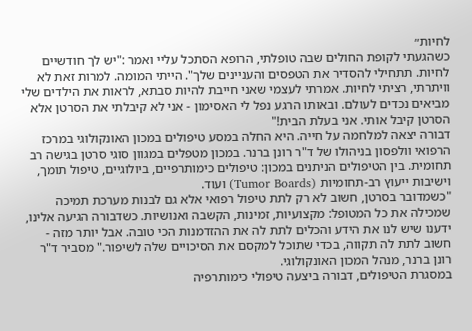לחיות״
כשהגעתי לקופת החולים שבה טופלתי, הרופא הסתכל עליי ואמר :"יש לך חודשיים לחיות. תתחילי להסדיר את הטפסים והעניינים שלך". הייתי המומה. למרות זאת לא וויתרתי, רציתי לחיות. אמרתי לעצמי שאני חייבת להיות סבתא, לראות את הילדים שלי מביאים נכדים לעולם. ובאותו הרגע נפל לי האסימון - אני לא קיבלתי את הסרטן אלא הסרטן קיבל אותי. אני בעלת הבית!"
דבורה יצאה למלחמה על חייה. היא החלה במסע טיפולים במכון האונקולוגי במרכז הרפואי וולפסון בניהולו של ד"ר רונן ברנר. במכון מטפלים במגוון סוגי סרטן בגישה רב תחומית. בין הטיפולים הניתנים במכון: טיפולים כימותרפיים, ביולוגיים, טיפול תומך, וישיבות ייעוץ רב‑תחומיות (Tumor Boards) ועוד.
"כשמדובר בסרטן, חשוב לא רק לתת טיפול רפואי אלא גם לבנות מערכת תמיכה שמכילה את כל המטופל: מקצועיות, זמינות, הקשבה ואנושיות. כשדבורה הגיעה אלינו, ידענו שיש לנו את הידע והכלים לתת לה את ההזדמנות הכי טובה. אבל יותר מזה - חשוב לתת לה תקווה, בכדי שתוכל למקסם את הסיכויים שלה לשיפור." מסביר ד"ר רונן ברנר, מנהל המכון האונקולוגי.
במסגרת הטיפולים, דבורה ביצעה טיפולי כימותרפיה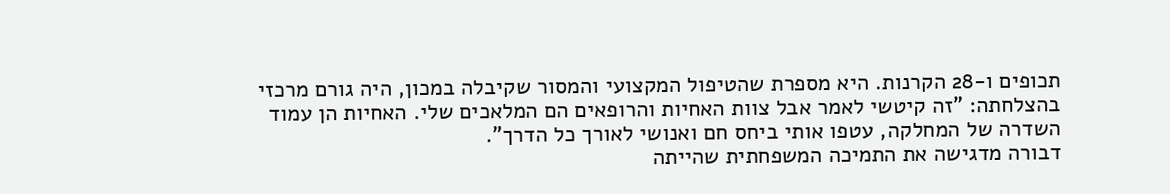תכופים ו-28 הקרנות. היא מספרת שהטיפול המקצועי והמסור שקיבלה במכון, היה גורם מרכזי בהצלחתה: "זה קיטשי לאמר אבל צוות האחיות והרופאים הם המלאכים שלי. האחיות הן עמוד השדרה של המחלקה, עטפו אותי ביחס חם ואנושי לאורך כל הדרך".
דבורה מדגישה את התמיכה המשפחתית שהייתה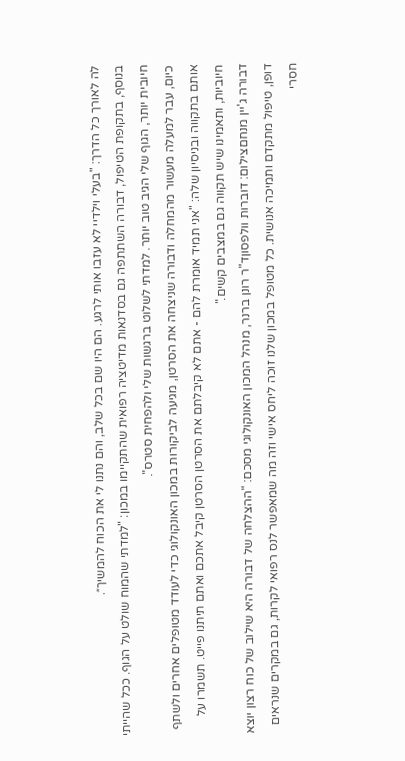לה לאורך כל הדרך: "בעלי וילדיי לא עזבו אותי לרגע. הם היו שם בכל שלב, והם נתנו לי את הכוח להמשיך״.
בנוסף, בתקופת הטיפול, דבורה השתתפה גם בסדנאות מדיטציה רפואית שהתקיימו במכון: "למדתי שהמוח שולט על הגוף. ככל שהייתי חיובית יותר, הגוף שלי הגיב טוב יותר. למדתי לשלוט ברגשות שלי ולהפחית סטרס".
כיום, עבר למעלה מעשור מהמחלה ודבורה שניצחה את הסרטן, מגיעה לביקורות במכון האונקולוגי כדי לעודד מטופלים אחרים ולשתף אותם בתקווה ובניסיון שלה: "אני תמיד אומרת להם - אתם לא קיבלתם את הסרטן הסרטן קיבל אתכם ואתם תיתנו פייט. תשמרו על חיוביות, ותאמינו שיש תקווה גם במצבים קשים."
דבורה ג'יין מנחםצילום: דוברות וולפסוןד"ר רונן ברנר, מנהל המכון האונקולוגי מסכם: "ההצלחה של דבורה היא שילוב של כוח רצון יוצא דופן, טיפול מתקדם ותמיכה אנושית. כל מטופל במכון שלנו זוכה ליחס אישי וזה מה שמאפשר לנס רפואי לקרות, גם במקרים שנראים חסרי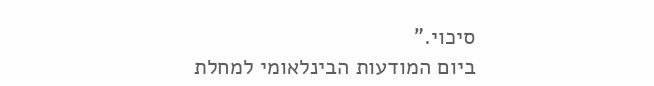סיכוי."
ביום המודעות הבינלאומי למחלת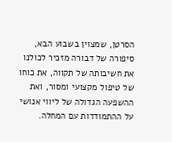הסרטן, שמצוין בשבוע הבא, סיפורה של דבורה מזכיר לכולנו את חשיבותה של תקווה, את כוחו של טיפול מקצועי ומסור, ואת ההשפעה הגדולה של ליווי אנושי על ההתמודדות עם המחלה.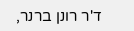ד'ר רונן ברנר,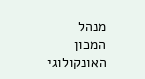מנהל המכון האונקולוגי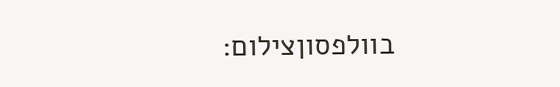בוולפסוןצילום: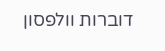דוברות וולפסון